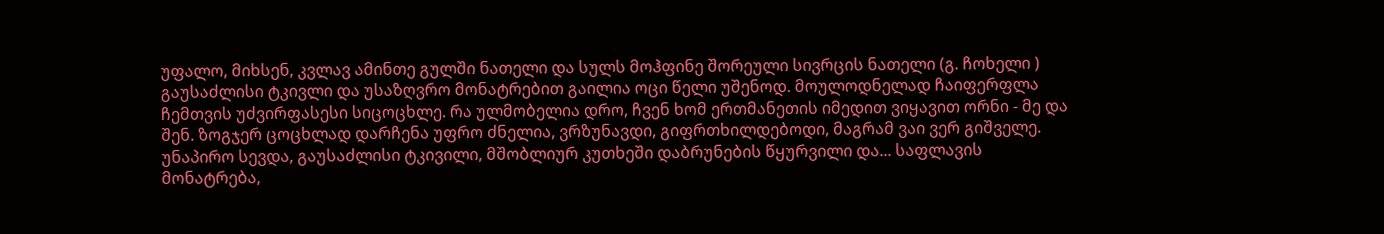უფალო, მიხსენ, კვლავ ამინთე გულში ნათელი და სულს მოჰფინე შორეული სივრცის ნათელი (გ. ჩოხელი )
გაუსაძლისი ტკივლი და უსაზღვრო მონატრებით გაილია ოცი წელი უშენოდ. მოულოდნელად ჩაიფერფლა ჩემთვის უძვირფასესი სიცოცხლე. რა ულმობელია დრო, ჩვენ ხომ ერთმანეთის იმედით ვიყავით ორნი - მე და შენ. ზოგჯერ ცოცხლად დარჩენა უფრო ძნელია, ვრზუნავდი, გიფრთხილდებოდი, მაგრამ ვაი ვერ გიშველე.
უნაპირო სევდა, გაუსაძლისი ტკივილი, მშობლიურ კუთხეში დაბრუნების წყურვილი და... საფლავის მონატრება,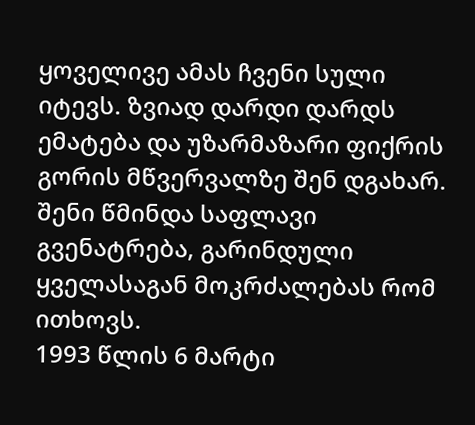ყოველივე ამას ჩვენი სული იტევს. ზვიად დარდი დარდს ემატება და უზარმაზარი ფიქრის გორის მწვერვალზე შენ დგახარ. შენი წმინდა საფლავი გვენატრება, გარინდული ყველასაგან მოკრძალებას რომ ითხოვს.
1993 წლის 6 მარტი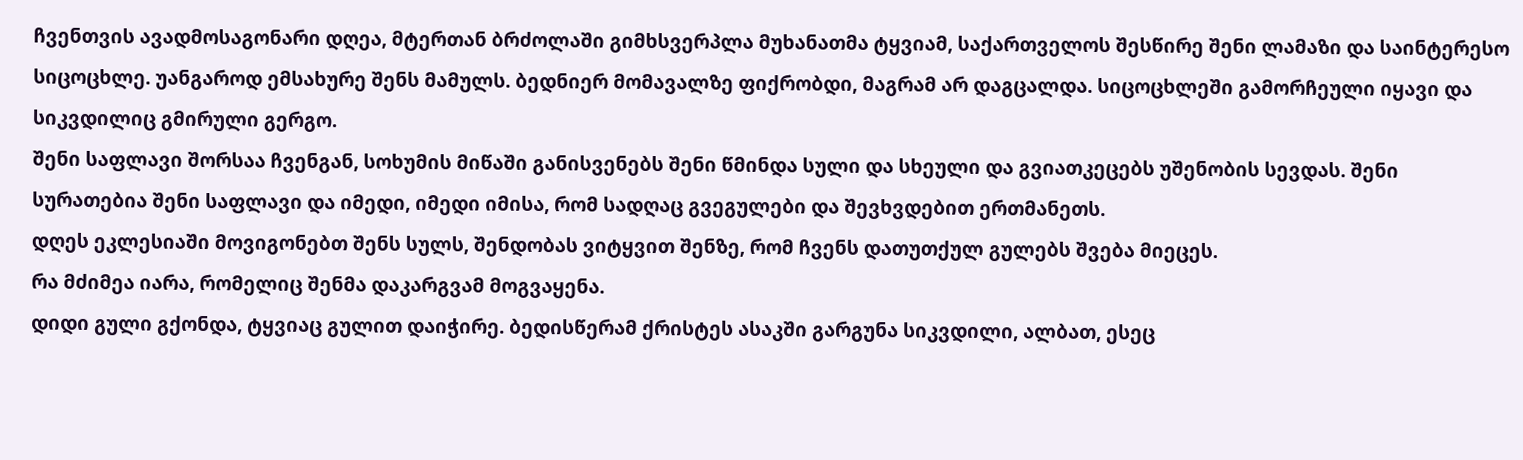ჩვენთვის ავადმოსაგონარი დღეა, მტერთან ბრძოლაში გიმხსვერპლა მუხანათმა ტყვიამ, საქართველოს შესწირე შენი ლამაზი და საინტერესო სიცოცხლე. უანგაროდ ემსახურე შენს მამულს. ბედნიერ მომავალზე ფიქრობდი, მაგრამ არ დაგცალდა. სიცოცხლეში გამორჩეული იყავი და სიკვდილიც გმირული გერგო.
შენი საფლავი შორსაა ჩვენგან, სოხუმის მიწაში განისვენებს შენი წმინდა სული და სხეული და გვიათკეცებს უშენობის სევდას. შენი სურათებია შენი საფლავი და იმედი, იმედი იმისა, რომ სადღაც გვეგულები და შევხვდებით ერთმანეთს.
დღეს ეკლესიაში მოვიგონებთ შენს სულს, შენდობას ვიტყვით შენზე, რომ ჩვენს დათუთქულ გულებს შვება მიეცეს.
რა მძიმეა იარა, რომელიც შენმა დაკარგვამ მოგვაყენა.
დიდი გული გქონდა, ტყვიაც გულით დაიჭირე. ბედისწერამ ქრისტეს ასაკში გარგუნა სიკვდილი, ალბათ, ესეც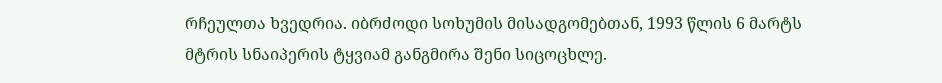რჩეულთა ხვედრია. იბრძოდი სოხუმის მისადგომებთან, 1993 წლის 6 მარტს მტრის სნაიპერის ტყვიამ განგმირა შენი სიცოცხლე.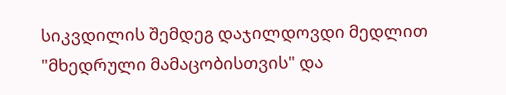სიკვდილის შემდეგ დაჯილდოვდი მედლით "მხედრული მამაცობისთვის" და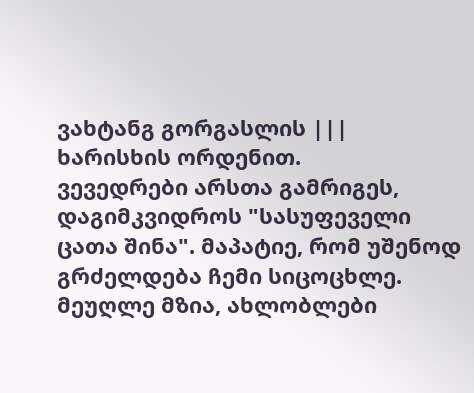ვახტანგ გორგასლის ||| ხარისხის ორდენით.
ვევედრები არსთა გამრიგეს, დაგიმკვიდროს "სასუფეველი ცათა შინა". მაპატიე, რომ უშენოდ გრძელდება ჩემი სიცოცხლე.
მეუღლე მზია, ახლობლები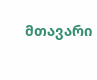მთავარი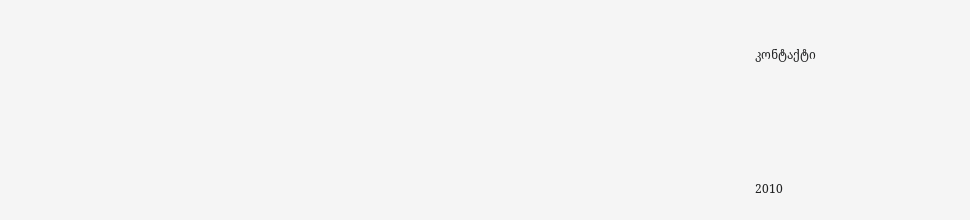კონტაქტი




2010